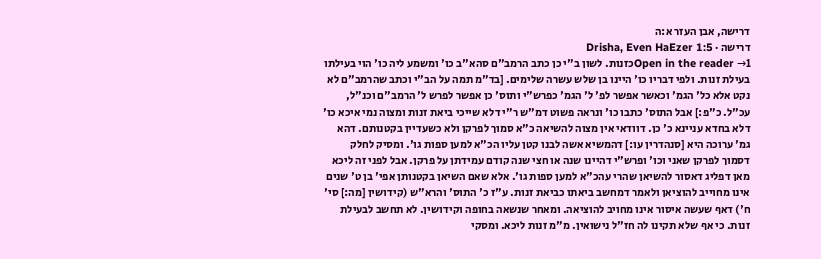דרישה, אבן העזר א:ה
דרישה · Drisha, Even HaEzer 1:5
Open in the reader →1כזנות. לשון ב"י כן כתב הרמב"ם סהא"ב כו' ומשמע ליה כו' הוי בעילתו בעילת זנות. ולפי דבריו כו' היינו בן שלש עשרה שלימים. [בד"מ תמה על הב"י וכתב שהרמב"ם לא נקט אלא כל' הגמ' וכאשר אפשר לפ' ל' הגמ' כפרש"י ותוס' כן אפשר לפרש ל' הרמב"ם וכנ"ל, עכ"ל. כ"פ:] אבל התוס' כתבו כו' ונראה פשוט דמ"ש ר"י דלא שייכי ביאת זנות ומצוה נמי איכא כו' דלא בחדא עניינא כ' כן. דוודאי אין מצוה להשיאה כ"א סמוך לפרקן ולא כשעדיין בקטנותם. דהא גמ' ערוכה היא [סנהדרין עו:] דהמשיא אשה לבנו קטן עליו הכ"א למען ספות גו'. ומסיק לחלק דסמוך לפרקן שאני וכו' ופרש"י דהיינו שנה או חצי שנה קודם עמידתן על פרקן. אבל לפני זה ליכא מאן דפליג דאסור להשיאן שהרי עהכ"א למען ספות גו'. אלא שאם השיאן בקטנותן אפי' בן ט' שנים אינו מחוייב להוציאן ולאמר דמחשב ביאתו כביאת זנות. ע"ז כ' התוס' והרא"ש (קידושין [מה:] סי' ח') דאף שעשה איסור אינו מחויב להוציאה. ומאחר שנשאה בחופה וקידושין. לא תחשב לבעילת זנות. כי אף שלא תקינו לה חז"ל נישואין. מ"מ זנות ליכא. ומסקי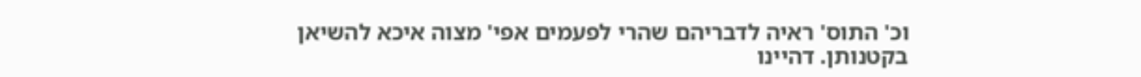וכ' התוס' ראיה לדבריהם שהרי לפעמים אפי' מצוה איכא להשיאן בקטנותן. דהיינו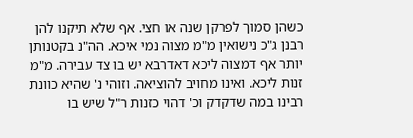כשהן סמוך לפרקן שנה או חצי. אף שלא תיקנו להן רבנן ג"כ נישואין מ"מ מצוה נמי איכא. הה"נ בקטנותן יותר אף דמצוה ליכא דאדרבא יש בו צד עבירה. מ"מ זנות ליכא. ואינו מחויב להוציאה. וזוהי נ' שהיא כוונת רבינו במה שדקדק וכ' דהוי כזנות ר"ל שיש בו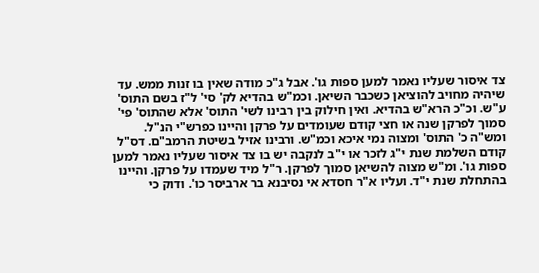צד איסור שעליו נאמר למען ספות גו'. אבל ג"כ מודה שאין בו זנות ממש. עד שיהיה מחויב להוציאן כשכבר השיאן. וכמ"ש בהדיא לק' סי' ל"ז בשם התוס' ע"ש. וכ"כ הרא"ש בהדיא. ואין חילוק בין רבינו לשי' התוס' אלא שהתוס' פי' סמוך לפרקן שנה או חצי קודם שעומדים על פרקן והיינו כפרש"י הנ"ל. ומש"ה כ' התוס' ומצוה נמי איכא וכמ"ש. ורבינו אזיל בשיטת הרמב"ם. דס"ל קודם השלמת שנת י"ג לזכר או י"ב לנקבה יש בו צד איסור שעליו נאמר למען ספות גו'. ומ"ש מצוה להשיאן סמוך לפרקן. ר"ל מיד שעמדו על פרקן. והיינו בהתחלת שנת י"ד. ועליו א"ר חסדא אי נסיבנא בר ארביסר כו'. ודוק כי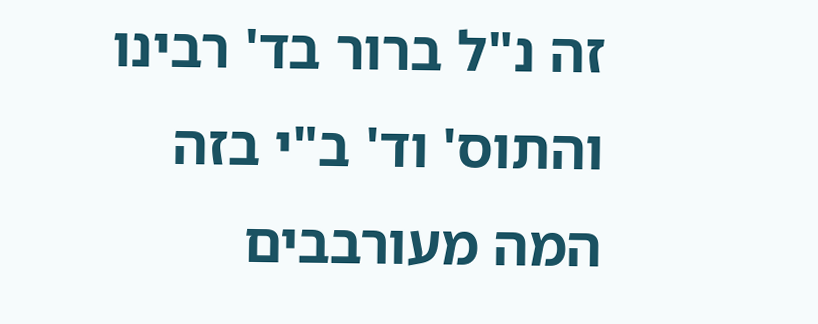זה נ"ל ברור בד' רבינו והתוס' וד' ב"י בזה המה מעורבבים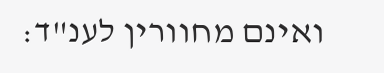ואינם מחוורין לענ"ד: